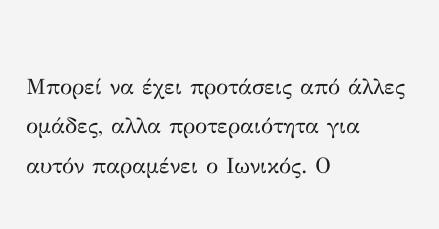Μπορεί να έχει προτάσεις από άλλες ομάδες, αλλα προτεραιότητα για αυτόν παραμένει ο Ιωνικός. Ο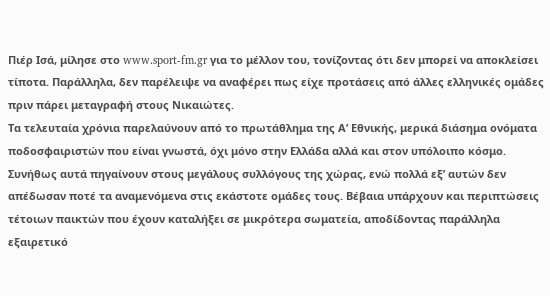Πιέρ Ισά, μίλησε στο www.sport-fm.gr για το μέλλον του, τονίζοντας ότι δεν μπορεί να αποκλείσει τίποτα. Παράλληλα, δεν παρέλειψε να αναφέρει πως είχε προτάσεις από άλλες ελληνικές ομάδες πριν πάρει μεταγραφή στους Νικαιώτες.
Τα τελευταία χρόνια παρελαύνουν από το πρωτάθλημα της Α’ Εθνικής, μερικά διάσημα ονόματα ποδοσφαιριστών που είναι γνωστά, όχι μόνο στην Ελλάδα αλλά και στον υπόλοιπο κόσμο. Συνήθως αυτά πηγαίνουν στους μεγάλους συλλόγους της χώρας, ενώ πολλά εξ’ αυτών δεν απέδωσαν ποτέ τα αναμενόμενα στις εκάστοτε ομάδες τους. Βέβαια υπάρχουν και περιπτώσεις τέτοιων παικτών που έχουν καταλήξει σε μικρότερα σωματεία, αποδίδοντας παράλληλα εξαιρετικό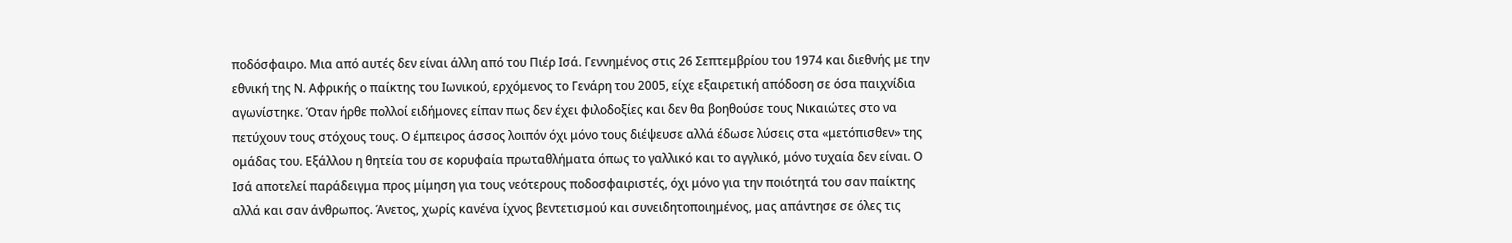ποδόσφαιρο. Μια από αυτές δεν είναι άλλη από του Πιέρ Ισά. Γεννημένος στις 26 Σεπτεμβρίου του 1974 και διεθνής με την εθνική της Ν. Αφρικής ο παίκτης του Ιωνικού, ερχόμενος το Γενάρη του 2005, είχε εξαιρετική απόδοση σε όσα παιχνίδια αγωνίστηκε. Όταν ήρθε πολλοί ειδήμονες είπαν πως δεν έχει φιλοδοξίες και δεν θα βοηθούσε τους Νικαιώτες στο να πετύχουν τους στόχους τους. Ο έμπειρος άσσος λοιπόν όχι μόνο τους διέψευσε αλλά έδωσε λύσεις στα «μετόπισθεν» της ομάδας του. Εξάλλου η θητεία του σε κορυφαία πρωταθλήματα όπως το γαλλικό και το αγγλικό, μόνο τυχαία δεν είναι. Ο Ισά αποτελεί παράδειγμα προς μίμηση για τους νεότερους ποδοσφαιριστές, όχι μόνο για την ποιότητά του σαν παίκτης αλλά και σαν άνθρωπος. Άνετος, χωρίς κανένα ίχνος βεντετισμού και συνειδητοποιημένος, μας απάντησε σε όλες τις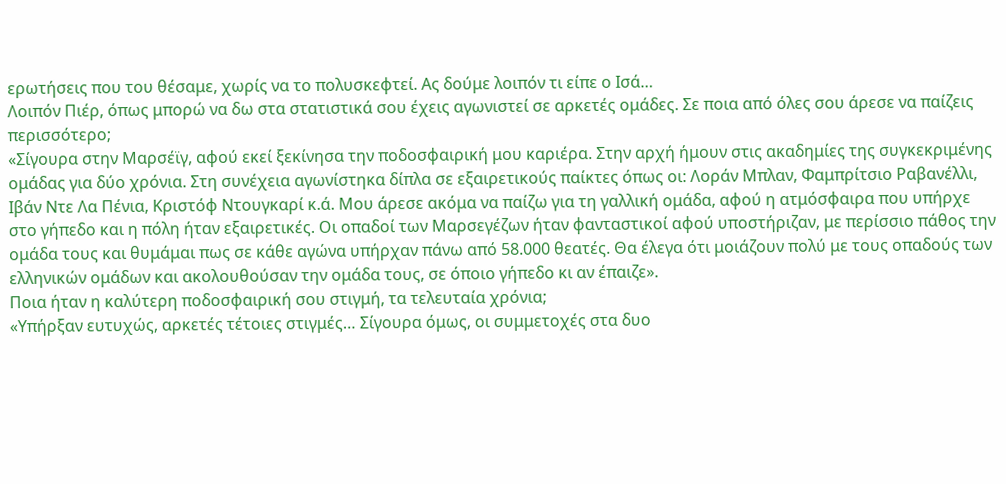ερωτήσεις που του θέσαμε, χωρίς να το πολυσκεφτεί. Ας δούμε λοιπόν τι είπε ο Ισά…
Λοιπόν Πιέρ, όπως μπορώ να δω στα στατιστικά σου έχεις αγωνιστεί σε αρκετές ομάδες. Σε ποια από όλες σου άρεσε να παίζεις περισσότερο;
«Σίγουρα στην Μαρσέϊγ, αφού εκεί ξεκίνησα την ποδοσφαιρική μου καριέρα. Στην αρχή ήμουν στις ακαδημίες της συγκεκριμένης ομάδας για δύο χρόνια. Στη συνέχεια αγωνίστηκα δίπλα σε εξαιρετικούς παίκτες όπως οι: Λοράν Μπλαν, Φαμπρίτσιο Ραβανέλλι, Ιβάν Ντε Λα Πένια, Κριστόφ Ντουγκαρί κ.ά. Μου άρεσε ακόμα να παίζω για τη γαλλική ομάδα, αφού η ατμόσφαιρα που υπήρχε στο γήπεδο και η πόλη ήταν εξαιρετικές. Οι οπαδοί των Μαρσεγέζων ήταν φανταστικοί αφού υποστήριζαν, με περίσσιο πάθος την ομάδα τους και θυμάμαι πως σε κάθε αγώνα υπήρχαν πάνω από 58.000 θεατές. Θα έλεγα ότι μοιάζουν πολύ με τους οπαδούς των ελληνικών ομάδων και ακολουθούσαν την ομάδα τους, σε όποιο γήπεδο κι αν έπαιζε».
Ποια ήταν η καλύτερη ποδοσφαιρική σου στιγμή, τα τελευταία χρόνια;
«Υπήρξαν ευτυχώς, αρκετές τέτοιες στιγμές… Σίγουρα όμως, οι συμμετοχές στα δυο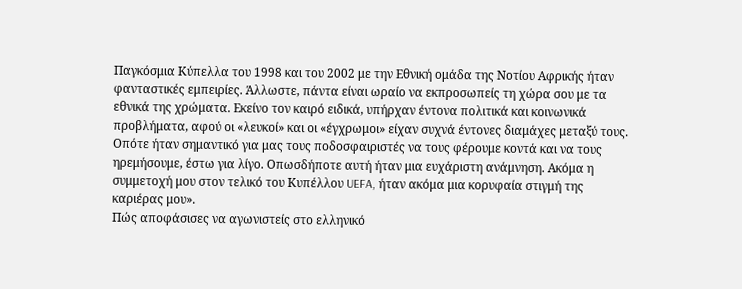Παγκόσμια Κύπελλα του 1998 και του 2002 με την Εθνική ομάδα της Νοτίου Αφρικής ήταν φανταστικές εμπειρίες. Άλλωστε, πάντα είναι ωραίο να εκπροσωπείς τη χώρα σου με τα εθνικά της χρώματα. Εκείνο τον καιρό ειδικά, υπήρχαν έντονα πολιτικά και κοινωνικά προβλήματα, αφού οι «λευκοί» και οι «έγχρωμοι» είχαν συχνά έντονες διαμάχες μεταξύ τους. Οπότε ήταν σημαντικό για μας τους ποδοσφαιριστές να τους φέρουμε κοντά και να τους ηρεμήσουμε, έστω για λίγο. Οπωσδήποτε αυτή ήταν μια ευχάριστη ανάμνηση. Ακόμα η συμμετοχή μου στον τελικό του Κυπέλλου UEFA, ήταν ακόμα μια κορυφαία στιγμή της καριέρας μου».
Πώς αποφάσισες να αγωνιστείς στο ελληνικό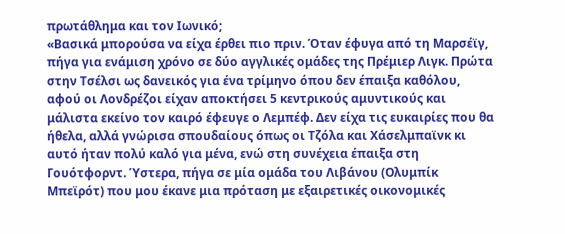πρωτάθλημα και τον Ιωνικό;
«Βασικά μπορούσα να είχα έρθει πιο πριν. Όταν έφυγα από τη Μαρσέϊγ, πήγα για ενάμιση χρόνο σε δύο αγγλικές ομάδες της Πρέμιερ Λιγκ. Πρώτα στην Τσέλσι ως δανεικός για ένα τρίμηνο όπου δεν έπαιξα καθόλου, αφού οι Λονδρέζοι είχαν αποκτήσει 5 κεντρικούς αμυντικούς και μάλιστα εκείνο τον καιρό έφευγε ο Λεμπέφ. Δεν είχα τις ευκαιρίες που θα ήθελα, αλλά γνώρισα σπουδαίους όπως οι Τζόλα και Χάσελμπαϊνκ κι αυτό ήταν πολύ καλό για μένα, ενώ στη συνέχεια έπαιξα στη Γουότφορντ. Ύστερα, πήγα σε μία ομάδα του Λιβάνου (Ολυμπίκ Μπεϊρότ) που μου έκανε μια πρόταση με εξαιρετικές οικονομικές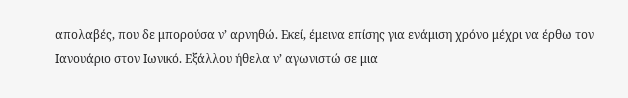απολαβές, που δε μπορούσα ν’ αρνηθώ. Εκεί, έμεινα επίσης για ενάμιση χρόνο μέχρι να έρθω τον Ιανουάριο στον Ιωνικό. Εξάλλου ήθελα ν’ αγωνιστώ σε μια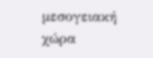μεσογειακή χώρα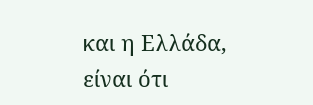και η Ελλάδα, είναι ότι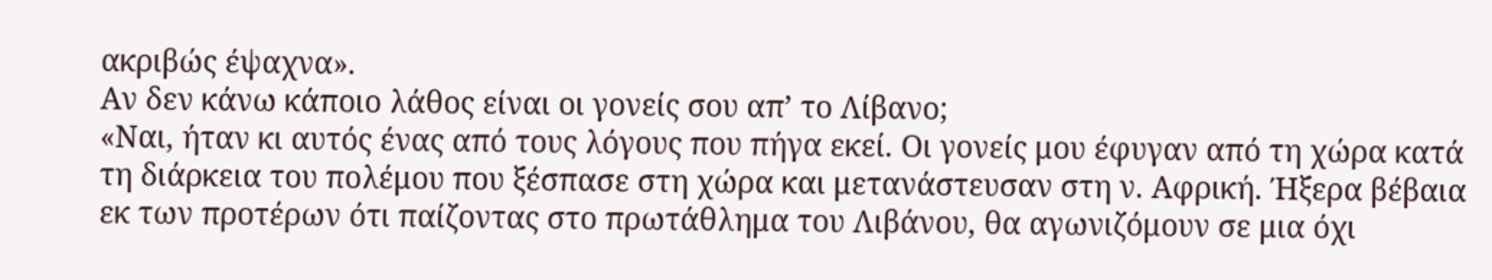ακριβώς έψαχνα».
Αν δεν κάνω κάποιο λάθος είναι οι γονείς σου απ’ το Λίβανο;
«Ναι, ήταν κι αυτός ένας από τους λόγους που πήγα εκεί. Οι γονείς μου έφυγαν από τη χώρα κατά τη διάρκεια του πολέμου που ξέσπασε στη χώρα και μετανάστευσαν στη ν. Αφρική. Ήξερα βέβαια εκ των προτέρων ότι παίζοντας στο πρωτάθλημα του Λιβάνου, θα αγωνιζόμουν σε μια όχι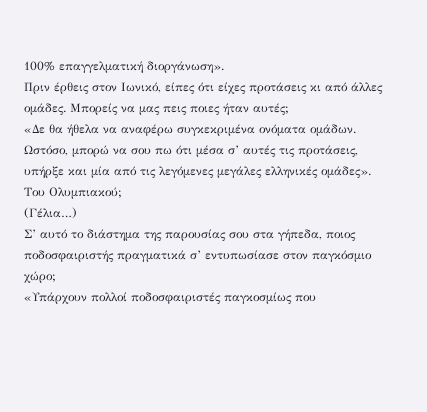100% επαγγελματική διοργάνωση».
Πριν έρθεις στον Ιωνικό, είπες ότι είχες προτάσεις κι από άλλες ομάδες. Μπορείς να μας πεις ποιες ήταν αυτές;
«Δε θα ήθελα να αναφέρω συγκεκριμένα ονόματα ομάδων. Ωστόσο, μπορώ να σου πω ότι μέσα σ’ αυτές τις προτάσεις, υπήρξε και μία από τις λεγόμενες μεγάλες ελληνικές ομάδες».
Του Ολυμπιακού;
(Γέλια…)
Σ’ αυτό το διάστημα της παρουσίας σου στα γήπεδα, ποιος ποδοσφαιριστής πραγματικά σ’ εντυπωσίασε στον παγκόσμιο χώρο;
«Υπάρχουν πολλοί ποδοσφαιριστές παγκοσμίως που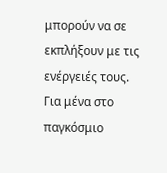μπορούν να σε εκπλήξουν με τις ενέργειές τους. Για μένα στο παγκόσμιο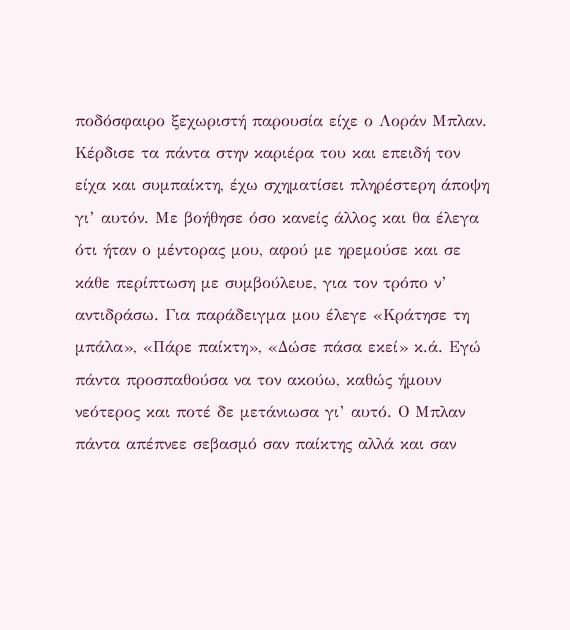ποδόσφαιρο ξεχωριστή παρουσία είχε ο Λοράν Μπλαν. Κέρδισε τα πάντα στην καριέρα του και επειδή τον είχα και συμπαίκτη, έχω σχηματίσει πληρέστερη άποψη γι’ αυτόν. Με βοήθησε όσο κανείς άλλος και θα έλεγα ότι ήταν ο μέντορας μου, αφού με ηρεμούσε και σε κάθε περίπτωση με συμβούλευε, για τον τρόπο ν’ αντιδράσω. Για παράδειγμα μου έλεγε «Κράτησε τη μπάλα», «Πάρε παίκτη», «Δώσε πάσα εκεί» κ.ά. Εγώ πάντα προσπαθούσα να τον ακούω, καθώς ήμουν νεότερος και ποτέ δε μετάνιωσα γι’ αυτό. Ο Μπλαν πάντα απέπνεε σεβασμό σαν παίκτης αλλά και σαν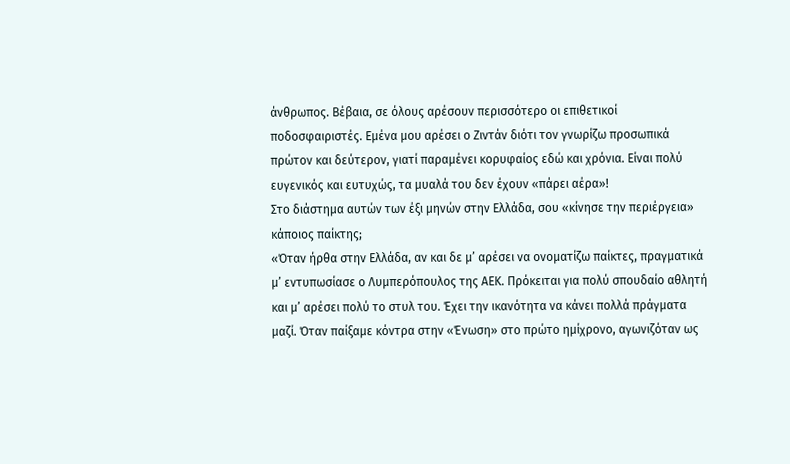άνθρωπος. Βέβαια, σε όλους αρέσουν περισσότερο οι επιθετικοί ποδοσφαιριστές. Εμένα μου αρέσει ο Ζιντάν διότι τον γνωρίζω προσωπικά πρώτον και δεύτερον, γιατί παραμένει κορυφαίος εδώ και χρόνια. Είναι πολύ ευγενικός και ευτυχώς, τα μυαλά του δεν έχουν «πάρει αέρα»!
Στο διάστημα αυτών των έξι μηνών στην Ελλάδα, σου «κίνησε την περιέργεια» κάποιος παίκτης;
«Όταν ήρθα στην Ελλάδα, αν και δε μ’ αρέσει να ονοματίζω παίκτες, πραγματικά μ’ εντυπωσίασε ο Λυμπερόπουλος της ΑΕΚ. Πρόκειται για πολύ σπουδαίο αθλητή και μ’ αρέσει πολύ το στυλ του. Έχει την ικανότητα να κάνει πολλά πράγματα μαζί. Όταν παίξαμε κόντρα στην «Ένωση» στο πρώτο ημίχρονο, αγωνιζόταν ως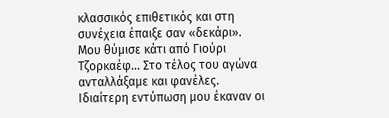κλασσικός επιθετικός και στη συνέχεια έπαιξε σαν «δεκάρι». Μου θύμισε κάτι από Γιούρι Τζορκαέφ… Στο τέλος του αγώνα ανταλλάξαμε και φανέλες. Ιδιαίτερη εντύπωση μου έκαναν οι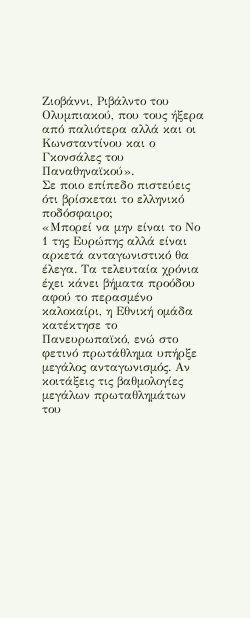Ζιοβάννι, Ριβάλντο του Ολυμπιακού, που τους ήξερα από παλιότερα αλλά και οι Κωνσταντίνου και ο Γκονσάλες του Παναθηναϊκού».
Σε ποιο επίπεδο πιστεύεις ότι βρίσκεται το ελληνικό ποδόσφαιρο;
«Μπορεί να μην είναι το Νο 1 της Ευρώπης αλλά είναι αρκετά ανταγωνιστικό θα έλεγα. Τα τελευταία χρόνια έχει κάνει βήματα προόδου αφού το περασμένο καλοκαίρι, η Εθνική ομάδα κατέκτησε το Πανευρωπαϊκό, ενώ στο φετινό πρωτάθλημα υπήρξε μεγάλος ανταγωνισμός. Αν κοιτάξεις τις βαθμολογίες μεγάλων πρωταθλημάτων του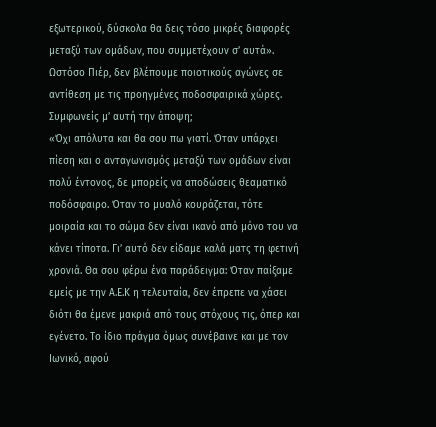εξωτερικού, δύσκολα θα δεις τόσο μικρές διαφορές μεταξύ των ομάδων, που συμμετέχουν σ’ αυτά».
Ωστόσο Πιέρ, δεν βλέπουμε ποιοτικούς αγώνες σε αντίθεση με τις προηγμένες ποδοσφαιρικά χώρες. Συμφωνείς μ’ αυτή την άποψη;
«Όχι απόλυτα και θα σου πω γιατί. Όταν υπάρχει πίεση και ο ανταγωνισμός μεταξύ των ομάδων είναι πολύ έντονος, δε μπορείς να αποδώσεις θεαματικό ποδόσφαιρο. Όταν το μυαλό κουράζεται, τότε μοιραία και το σώμα δεν είναι ικανό από μόνο του να κάνει τίποτα. Γι’ αυτό δεν είδαμε καλά ματς τη φετινή χρονιά. Θα σου φέρω ένα παράδειγμα: Όταν παίξαμε εμείς με την Α.Ε.Κ η τελευταία, δεν έπρεπε να χάσει διότι θα έμενε μακριά από τους στόχους τις, όπερ και εγένετο. Το ίδιο πράγμα όμως συνέβαινε και με τον Ιωνικό, αφού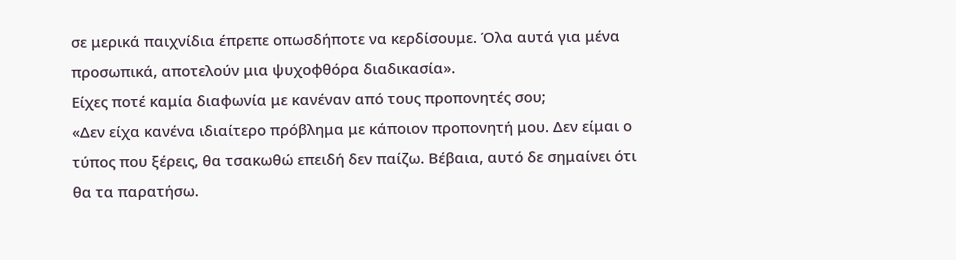σε μερικά παιχνίδια έπρεπε οπωσδήποτε να κερδίσουμε. Όλα αυτά για μένα προσωπικά, αποτελούν μια ψυχοφθόρα διαδικασία».
Είχες ποτέ καμία διαφωνία με κανέναν από τους προπονητές σου;
«Δεν είχα κανένα ιδιαίτερο πρόβλημα με κάποιον προπονητή μου. Δεν είμαι ο τύπος που ξέρεις, θα τσακωθώ επειδή δεν παίζω. Βέβαια, αυτό δε σημαίνει ότι θα τα παρατήσω.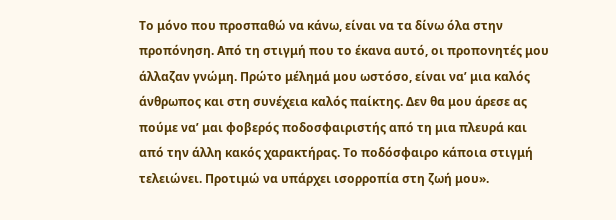Το μόνο που προσπαθώ να κάνω, είναι να τα δίνω όλα στην προπόνηση. Από τη στιγμή που το έκανα αυτό, οι προπονητές μου άλλαζαν γνώμη. Πρώτο μέλημά μου ωστόσο, είναι να’ μια καλός άνθρωπος και στη συνέχεια καλός παίκτης. Δεν θα μου άρεσε ας πούμε να’ μαι φοβερός ποδοσφαιριστής από τη μια πλευρά και από την άλλη κακός χαρακτήρας. Το ποδόσφαιρο κάποια στιγμή τελειώνει. Προτιμώ να υπάρχει ισορροπία στη ζωή μου».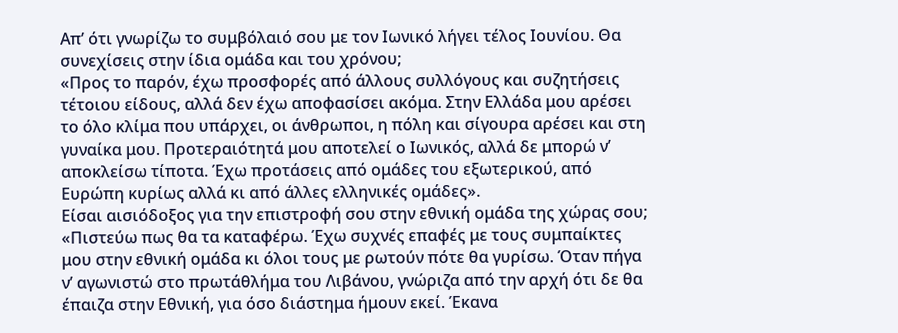Απ’ ότι γνωρίζω το συμβόλαιό σου με τον Ιωνικό λήγει τέλος Ιουνίου. Θα συνεχίσεις στην ίδια ομάδα και του χρόνου;
«Προς το παρόν, έχω προσφορές από άλλους συλλόγους και συζητήσεις τέτοιου είδους, αλλά δεν έχω αποφασίσει ακόμα. Στην Ελλάδα μου αρέσει το όλο κλίμα που υπάρχει, οι άνθρωποι, η πόλη και σίγουρα αρέσει και στη γυναίκα μου. Προτεραιότητά μου αποτελεί ο Ιωνικός, αλλά δε μπορώ ν’ αποκλείσω τίποτα. Έχω προτάσεις από ομάδες του εξωτερικού, από Ευρώπη κυρίως αλλά κι από άλλες ελληνικές ομάδες».
Είσαι αισιόδοξος για την επιστροφή σου στην εθνική ομάδα της χώρας σου;
«Πιστεύω πως θα τα καταφέρω. Έχω συχνές επαφές με τους συμπαίκτες μου στην εθνική ομάδα κι όλοι τους με ρωτούν πότε θα γυρίσω. Όταν πήγα ν’ αγωνιστώ στο πρωτάθλήμα του Λιβάνου, γνώριζα από την αρχή ότι δε θα έπαιζα στην Εθνική, για όσο διάστημα ήμουν εκεί. Έκανα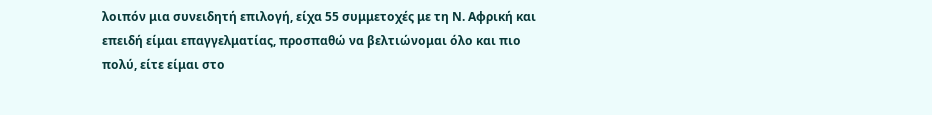λοιπόν μια συνειδητή επιλογή, είχα 55 συμμετοχές με τη Ν. Αφρική και επειδή είμαι επαγγελματίας, προσπαθώ να βελτιώνομαι όλο και πιο πολύ, είτε είμαι στο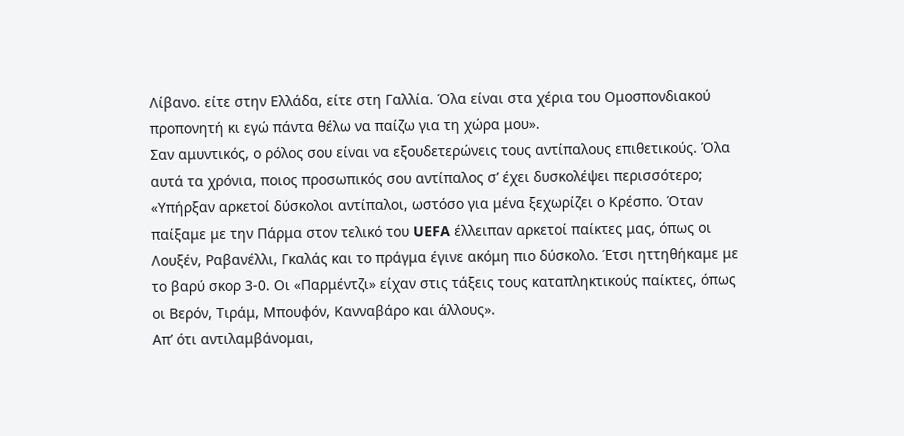Λίβανο. είτε στην Ελλάδα, είτε στη Γαλλία. Όλα είναι στα χέρια του Ομοσπονδιακού προπονητή κι εγώ πάντα θέλω να παίζω για τη χώρα μου».
Σαν αμυντικός, ο ρόλος σου είναι να εξουδετερώνεις τους αντίπαλους επιθετικούς. Όλα αυτά τα χρόνια, ποιος προσωπικός σου αντίπαλος σ’ έχει δυσκολέψει περισσότερο;
«Υπήρξαν αρκετοί δύσκολοι αντίπαλοι, ωστόσο για μένα ξεχωρίζει ο Κρέσπο. Όταν παίξαμε με την Πάρμα στον τελικό του UEFA έλλειπαν αρκετοί παίκτες μας, όπως οι Λουξέν, Ραβανέλλι, Γκαλάς και το πράγμα έγινε ακόμη πιο δύσκολο. Έτσι ηττηθήκαμε με το βαρύ σκορ 3-0. Οι «Παρμέντζι» είχαν στις τάξεις τους καταπληκτικούς παίκτες, όπως οι Βερόν, Τιράμ, Μπουφόν, Κανναβάρο και άλλους».
Απ’ ότι αντιλαμβάνομαι,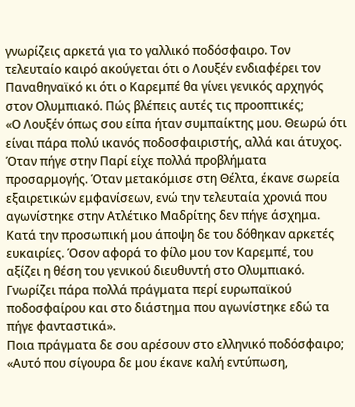γνωρίζεις αρκετά για το γαλλικό ποδόσφαιρο. Τον τελευταίο καιρό ακούγεται ότι ο Λουξέν ενδιαφέρει τον Παναθηναϊκό κι ότι ο Καρεμπέ θα γίνει γενικός αρχηγός στον Ολυμπιακό. Πώς βλέπεις αυτές τις προοπτικές;
«Ο Λουξέν όπως σου είπα ήταν συμπαίκτης μου. Θεωρώ ότι είναι πάρα πολύ ικανός ποδοσφαιριστής, αλλά και άτυχος. Όταν πήγε στην Παρί είχε πολλά προβλήματα προσαρμογής. Όταν μετακόμισε στη Θέλτα, έκανε σωρεία εξαιρετικών εμφανίσεων, ενώ την τελευταία χρονιά που αγωνίστηκε στην Ατλέτικο Μαδρίτης δεν πήγε άσχημα. Κατά την προσωπική μου άποψη δε του δόθηκαν αρκετές ευκαιρίες. Όσον αφορά το φίλο μου τον Καρεμπέ, του αξίζει η θέση του γενικού διευθυντή στο Ολυμπιακό. Γνωρίζει πάρα πολλά πράγματα περί ευρωπαϊκού ποδοσφαίρου και στο διάστημα που αγωνίστηκε εδώ τα πήγε φανταστικά».
Ποια πράγματα δε σου αρέσουν στο ελληνικό ποδόσφαιρο;
«Αυτό που σίγουρα δε μου έκανε καλή εντύπωση,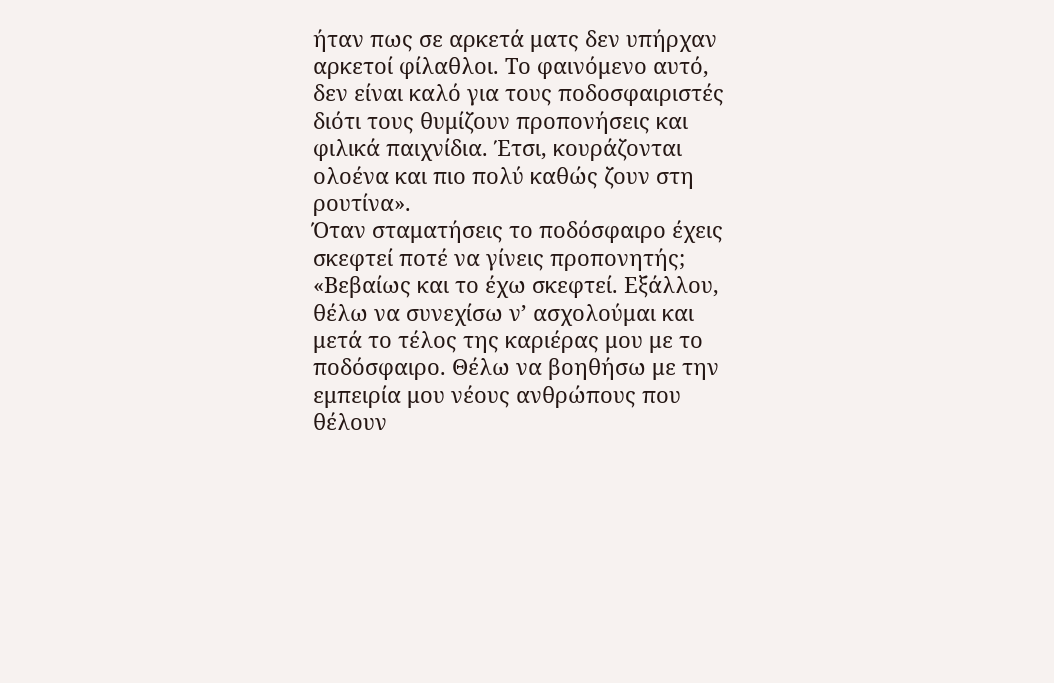ήταν πως σε αρκετά ματς δεν υπήρχαν αρκετοί φίλαθλοι. Το φαινόμενο αυτό, δεν είναι καλό για τους ποδοσφαιριστές διότι τους θυμίζουν προπονήσεις και φιλικά παιχνίδια. Έτσι, κουράζονται ολοένα και πιο πολύ καθώς ζουν στη ρουτίνα».
Όταν σταματήσεις το ποδόσφαιρο έχεις σκεφτεί ποτέ να γίνεις προπονητής;
«Βεβαίως και το έχω σκεφτεί. Εξάλλου, θέλω να συνεχίσω ν’ ασχολούμαι και μετά το τέλος της καριέρας μου με το ποδόσφαιρο. Θέλω να βοηθήσω με την εμπειρία μου νέους ανθρώπους που θέλουν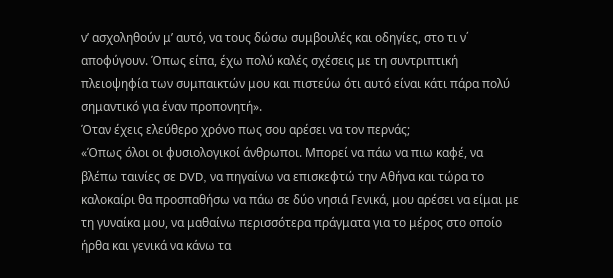ν’ ασχοληθούν μ’ αυτό, να τους δώσω συμβουλές και οδηγίες, στο τι ν΄ αποφύγουν. Όπως είπα, έχω πολύ καλές σχέσεις με τη συντριπτική πλειοψηφία των συμπαικτών μου και πιστεύω ότι αυτό είναι κάτι πάρα πολύ σημαντικό για έναν προπονητή».
Όταν έχεις ελεύθερο χρόνο πως σου αρέσει να τον περνάς;
«Όπως όλοι οι φυσιολογικοί άνθρωποι. Μπορεί να πάω να πιω καφέ, να βλέπω ταινίες σε DVD, να πηγαίνω να επισκεφτώ την Αθήνα και τώρα το καλοκαίρι θα προσπαθήσω να πάω σε δύο νησιά Γενικά, μου αρέσει να είμαι με τη γυναίκα μου, να μαθαίνω περισσότερα πράγματα για το μέρος στο οποίο ήρθα και γενικά να κάνω τα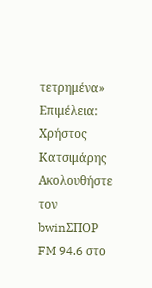τετρημένα»
Επιμέλεια: Χρήστος Κατσιμάρης
Ακολουθήστε τον bwinΣΠΟΡ FM 94.6 στο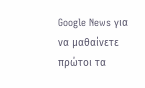Google News για να μαθαίνετε πρώτοι τα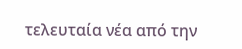τελευταία νέα από την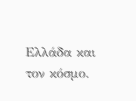Ελλάδα και τον κόσμο.